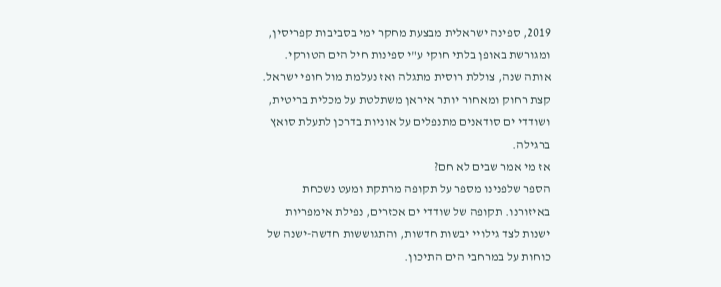2019, ספינה ישראלית מבצעת מחקר ימי בסביבות קפריסין, ומגורשת באופן בלתי חוקי ע"י ספינות חיל הים הטורקי. אותה שנה, צוללת רוסית מתגלה ואז נעלמת מול חופי ישראל. קצת רחוק ומאחור יותר איראן משתלטת על מכלית בריטית, ושודדי ים סודאנים מתנפלים על אוניות בדרכן לתעלת סואץ ברגילה.
אז מי אמר שבים לא חם?
הספר שלפנינו מספר על תקופה מרתקת ומעט נשכחת באיזורנו. תקופה של שודדי ים אכזרים, נפילת אימפריות ישנות לצד גילויי יבשות חדשות, והתגוששות חדשה-ישנה של כוחות על במרחבי הים התיכון.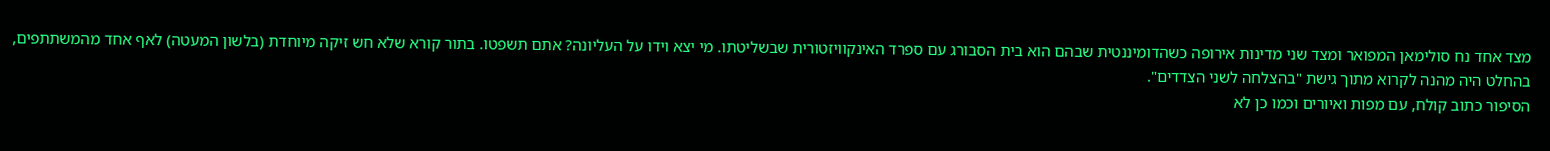מצד אחד נח סולימאן המפואר ומצד שני מדינות אירופה כשהדומיננטית שבהם הוא בית הסבורג עם ספרד האינקוויזטורית שבשליטתו. מי יצא וידו על העליונה? אתם תשפטו. בתור קורא שלא חש זיקה מיוחדת (בלשון המעטה) לאף אחד מהמשתתפים, בהחלט היה מהנה לקרוא מתוך גישת "בהצלחה לשני הצדדים".
הסיפור כתוב קולח, עם מפות ואיורים וכמו כן לא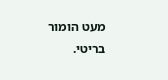מעט הומור בריטי.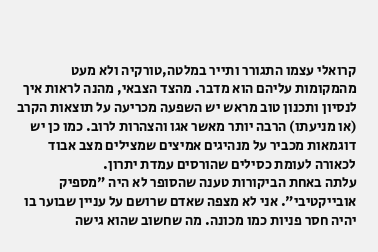קרואלי עצמו התגורר ותייר במלטה,טורקיה ולא מעט מהמקומות עליהם הוא מדבר. מהצד הצבאי, מהנה לראות איך לנסיון ותכנון טוב מראש יש השפעה מכריעה על תוצאות הקרב (או מניעתו) הרבה יותר מאשר אגו והצהרות לרוב. כמו כן יש דוגמאות מכביר על מנהיגים אמיצים שמצילים מצב אבוד לכאורה לעומת כסילים שהורסים עמדת יתרון.
עלתה באחת הביקורות טענה שהסופר לא היה "מספיק אובייקטיבי". אני לא מצפה שאדם שרושם על עניין שבוער בו יהיה חסר פניות כמו מכונה. מה שחשוב שהוא גישה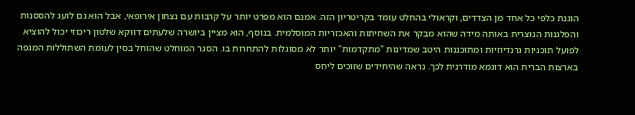הוגנת כלפי כל אחד מן הצדדים, וקראולי בהחלט עומד בקריטריון הזה. אמנם הוא מפרט יותר על קרבות עם נצחון אירופאי, אבל הוא גם לועג להססנות והפלגנות הנוצרית באותה מידה שהוא מבקר את השחיתות והאכזריות המוסלמית. בנוסף, הוא מציין ביושרה שלעתים דווקא שלטון ריכוזי יכול להוציא לפועל תוכניות גרנדיוזיות ומתוכננות היטב שמדינות "מתקדמות" יותר לא מסוגלות להתחרות בו. הסגר המוחלט שהוחל בסין לעומת השתוללות המגפה בארצות הברית הוא דוגמא מודרנית לכך. נראה שהיחידים שזוכים ליחס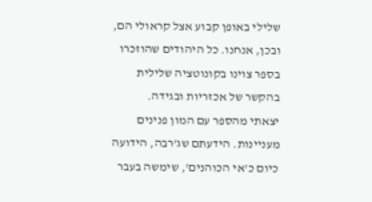שלילי באופן קבוע אצל קראולי הם, ובכן, אנחנו. כל היהודים שהוזכרו בספר צוינו בקונוטציה שלילית בהקשר של אכזריות ובגידה.
יצאתי מהספר עם המון פנינים מעניינות. הידעתם שג'רבה, הידועה כיום כ'אי הכוהנים', שימשה בעבר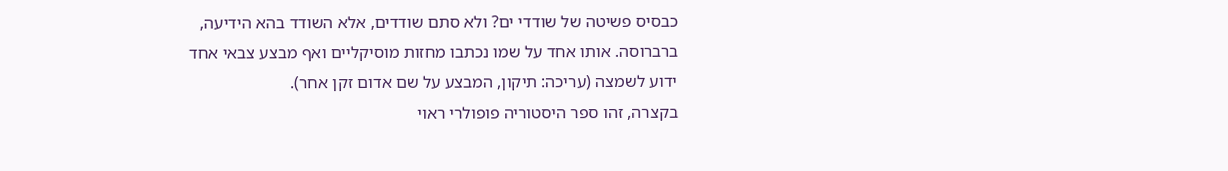כבסיס פשיטה של שודדי ים? ולא סתם שודדים, אלא השודד בהא הידיעה, ברברוסה. אותו אחד על שמו נכתבו מחזות מוסיקליים ואף מבצע צבאי אחד ידוע לשמצה (עריכה: תיקון, המבצע על שם אדום זקן אחר).
בקצרה, זהו ספר היסטוריה פופולרי ראוי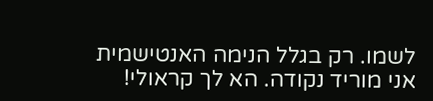לשמו. רק בגלל הנימה האנטישמית אני מוריד נקודה. הא לך קראולי!